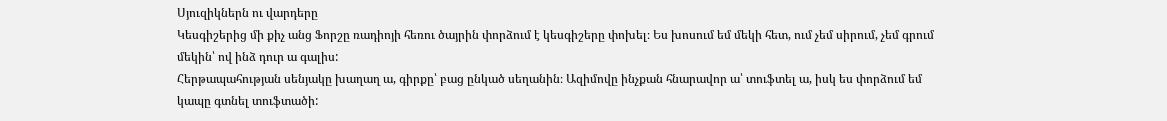Սյուզիկներն ու վարդերը
Կեսգիշերից մի քիչ անց Ֆորշը ռադիոյի հեռու ծայրին փորձում է կեսգիշերը փոխել։ Ես խոսում եմ մեկի հետ, ում չեմ սիրում, չեմ գրում մեկին՝ ով ինձ դուր ա գալիս:
Հերթապահության սենյակը խաղաղ ա, գիրքը՝ բաց ընկած սեղանին։ Ազիմովը ինչքան հնարավոր ա՝ տուֆտել ա, իսկ ես փորձում եմ կապը գտնել տուֆտածի: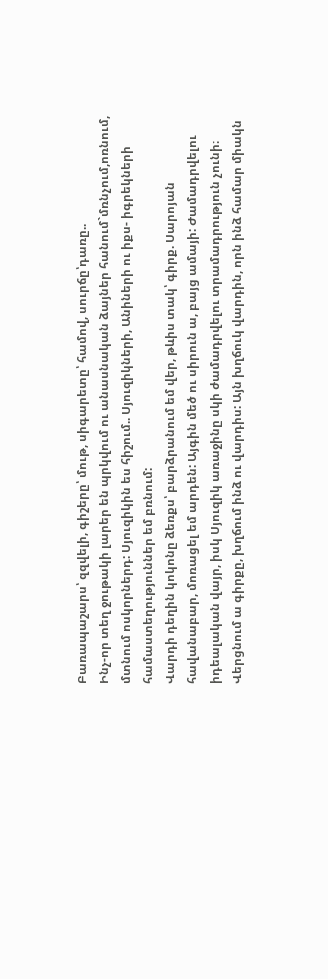Բառապաշարս՝ զզվելի, գիշերը՝ մութ, սիգարետը՝ համով, սուրճը՝դառը..
Ինչ-որ տեղ ջութակի լարեր են պրկվում ու անասնական ձայներ հանում`մռնչում,ոռնում, մտնում ոսկորներդ: Սյուզիկին ես հիշում.. Սյուզիկների, Անիների ու իքս- իգրեկների համաստեղություններ եմ բռնում:
Վարդի դեղին կոկոնը ձեռքս՝ բարձրանում եմ վեր, թևիս տակ՝ գիրք. Սարոյան հավանաբար, մոռացել եմ արդեն: Այգին մեծ ու սիրուն ա, բայց ամայի: Ժամադրվելու իդեալական վայր, իսկ Սյուզիկ առաջինը սկի ժամադրվելու տրամադրություն չունի։ Վերցնում ա գիրքը, խղճում ինձ ու վարդիս: Այն խղճուկ վարդին, որն ինձ համար միակն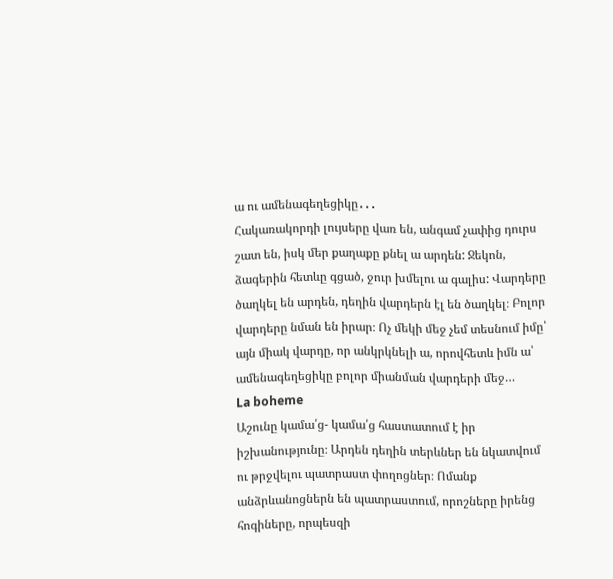ա ու ամենագեղեցիկը․․․
Հակառակորդի լույսերը վառ են, անգամ չափից դուրս շատ են, իսկ մեր քաղաքը քնել ա արդեն: Ջեկոն, ձագերին հետևը գցած, ջուր խմելու ա գալիս: Վարդերը ծաղկել են արդեն, դեղին վարդերն էլ են ծաղկել։ Բոլոր վարդերը նման են իրար։ Ոչ մեկի մեջ չեմ տեսնում իմը՝ այն միակ վարդը, որ անկրկնելի ա, որովհետև իմն ա՝ ամենագեղեցիկը բոլոր միանման վարդերի մեջ…
La boheme
Աշունը կամա՛ց- կամա՛ց հաստատում է իր իշխանությունը։ Արդեն դեղին տերևներ են նկատվում ու թրջվելու պատրաստ փողոցներ։ Ոմանք անձրևանոցներն են պատրաստում, որոշները իրենց հոգիները, որպեսզի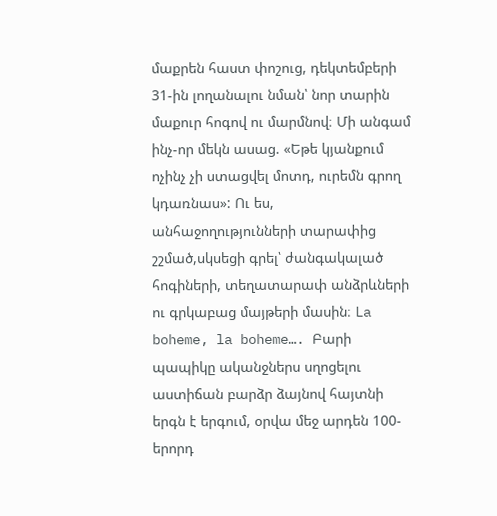մաքրեն հաստ փոշուց, դեկտեմբերի 31-ին լողանալու նման՝ նոր տարին մաքուր հոգով ու մարմնով։ Մի անգամ ինչ-որ մեկն ասաց. «Եթե կյանքում ոչինչ չի ստացվել մոտդ, ուրեմն գրող կդառնաս»: Ու ես, անհաջողությունների տարափից շշմած,սկսեցի գրել՝ ժանգակալած հոգիների, տեղատարափ անձրևների ու գրկաբաց մայթերի մասին։ La boheme, la boheme…. Բարի պապիկը ականջներս սղոցելու աստիճան բարձր ձայնով հայտնի երգն է երգում, օրվա մեջ արդեն 100-երորդ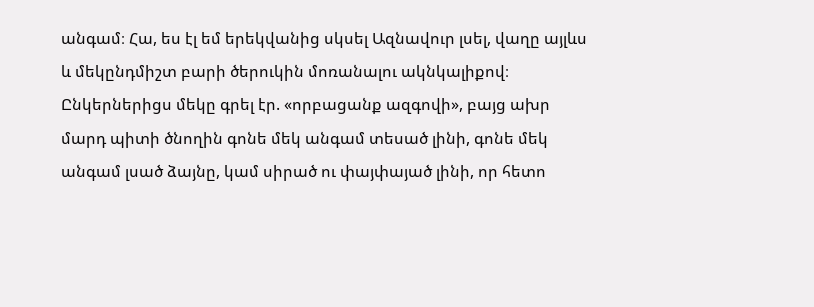անգամ։ Հա, ես էլ եմ երեկվանից սկսել Ազնավուր լսել, վաղը այլևս և մեկընդմիշտ բարի ծերուկին մոռանալու ակնկալիքով։ Ընկերներիցս մեկը գրել էր. «որբացանք ազգովի», բայց ախր մարդ պիտի ծնողին գոնե մեկ անգամ տեսած լինի, գոնե մեկ անգամ լսած ձայնը, կամ սիրած ու փայփայած լինի, որ հետո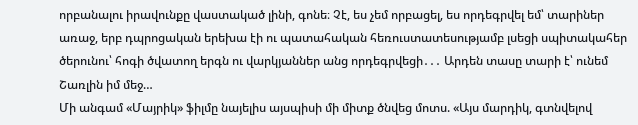որբանալու իրավունքը վաստակած լինի, գոնե։ Չէ, ես չեմ որբացել, ես որդեգրվել եմ՝ տարիներ առաջ, երբ դպրոցական երեխա էի ու պատահական հեռուստատեսությամբ լսեցի սպիտակահեր ծերունու՝ հոգի ծվատող երգն ու վարկյաններ անց որդեգրվեցի․․․ Արդեն տասը տարի է՝ ունեմ Շառլին իմ մեջ…
Մի անգամ «Մայրիկ» ֆիլմը նայելիս այսպիսի մի միտք ծնվեց մոտս. «Այս մարդիկ, գտնվելով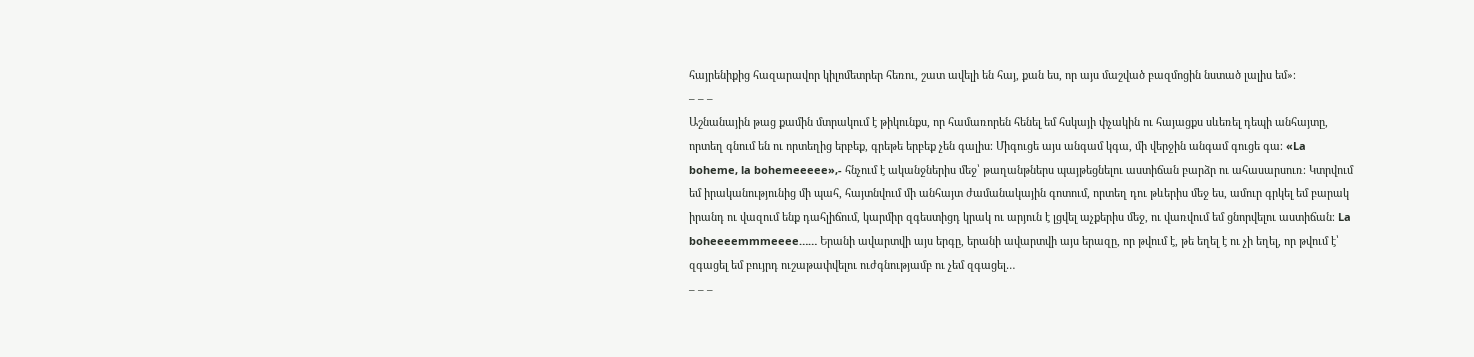հայրենիքից հազարավոր կիլոմետրեր հեռու, շատ ավելի են հայ, քան ես, որ այս մաշված բազմոցին նստած լալիս եմ»։
– – –
Աշնանային թաց քամին մտրակում է թիկունքս, որ համառորեն հենել եմ հսկայի փչակին ու հայացքս սևեռել դեպի անհայտը, որտեղ գնում են ու որտեղից երբեք, գրեթե երբեք չեն գալիս։ Միգուցե այս անգամ կգա, մի վերջին անգամ գուցե գա։ «La boheme, la bohemeeeee»,- հնչում է ականջներիս մեջ՝ թաղանթներս պայթեցնելու աստիճան բարձր ու ահասարսուռ։ Կտրվում եմ իրականությունից մի պահ, հայտնվում մի անհայտ ժամանակային գոտում, որտեղ դու թևերիս մեջ ես, ամուր գրկել եմ բարակ իրանդ ու վազում ենք դահլիճում, կարմիր զգեստիցդ կրակ ու արյուն է լցվել աչքերիս մեջ, ու վառվում եմ ցնորվելու աստիճան։ La boheeeemmmeeee…… Երանի ավարտվի այս երգը, երանի ավարտվի այս երազը, որ թվում է, թե եղել է ու չի եղել, որ թվում է՝ զգացել եմ բույրդ ուշաթափվելու ուժգնությամբ ու չեմ զգացել…
– – –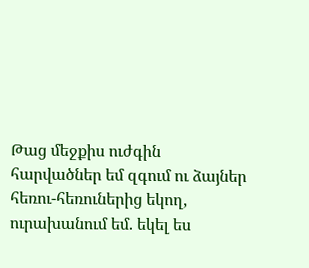Թաց մեջքիս ուժգին հարվածներ եմ զգում ու ձայներ հեռու-հեռուներից եկող, ուրախանում եմ. եկել ես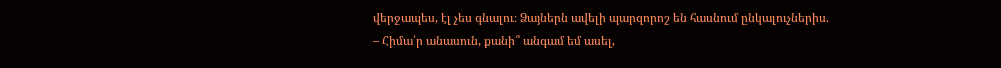վերջապես, էլ չես գնալու։ Ձայներն ավելի պարզորոշ են հասնում ընկալուչներիս.
– Հիմա՛ր անասուն, քանի՞ անգամ եմ ասել,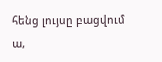հենց լույսը բացվում ա,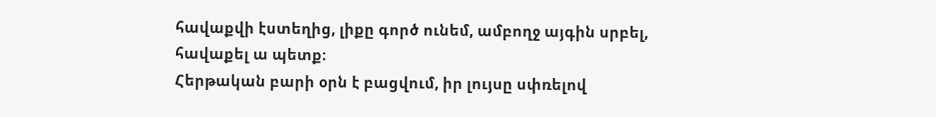հավաքվի էստեղից, լիքը գործ ունեմ, ամբողջ այգին սրբել, հավաքել ա պետք։
Հերթական բարի օրն է բացվում, իր լույսը սփռելով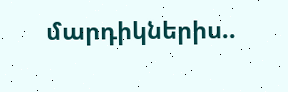մարդիկներիս..